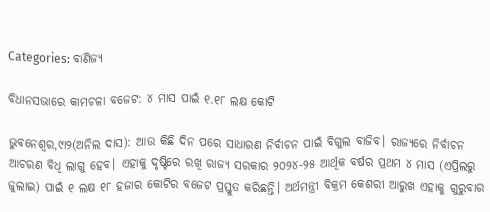Categories: ବାଣିଜ୍ୟ

ବିଧାନସଭାରେ କାମଚଳା ବଜେଟ: ୪ ମାସ ପାଇଁ ୧.୧୮ ଲକ୍ଷ କୋଟି

ଭୁବନେଶ୍ୱର,୯ା୨(ଅନିଲ ଦାସ): ଆଉ କିଛି ଦିନ ପରେ ସାଧାରଣ ନିର୍ବାଚନ ପାଇଁ ବିଗୁଲ ବାଜିବ। ରାଜ୍ୟରେ ନିର୍ବାଚନ ଆଚରଣ ବିଧି ଲାଗୁ ହେବ। ଏହାକୁ ଦୃଷ୍ଟିରେ ରଖି ରାଜ୍ୟ ସରକାର ୨୦୨୪-୨୫ ଆର୍ଥିକ ବର୍ଷର ପ୍ରଥମ ୪ ମାସ (ଏପ୍ରିଲରୁ ଜୁଲାଇ) ପାଇଁ ୧ ଲକ୍ଷ ୧୮ ହଜାର କୋଟିର ବଜେଟ ପ୍ରସ୍ତୁତ କରିଛନ୍ତି। ଅର୍ଥମନ୍ତ୍ରୀ ବିକ୍ରମ କେଶରୀ ଆରୁଖ ଏହାକୁ ଗୁରୁବାର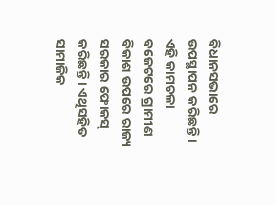ବିଧାନସଭାରେ ଉପସ୍ଥାପନ କରିଛନ୍ତି। ଏହି କାମଚଳା ବଜେଟରେ ଗ୍ରାମୀଣ ବିକାଶ ଉପରେ ରାଜ୍ୟ ସରକାର ଫୋକସ୍‌ କରିଛନ୍ତି। ଏଥିସହିତ ସାମାଜିକ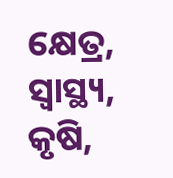କ୍ଷେତ୍ର, ସ୍ବାସ୍ଥ୍ୟ, କୃଷି,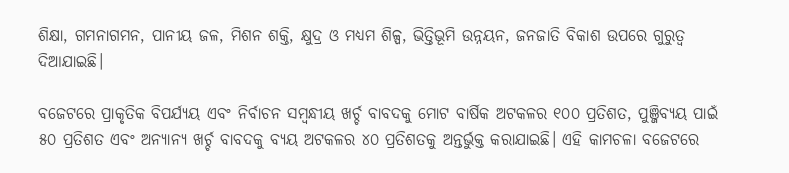ଶିକ୍ଷା, ଗମନାଗମନ, ପାନୀୟ ଜଳ, ମିଶନ ଶକ୍ତି, କ୍ଷୁଦ୍ର ଓ ମଧ୍ୟମ ଶିଳ୍ପ, ଭିତ୍ତିଭୂମି ଉନ୍ନୟନ, ଜନଜାତି ବିକାଶ ଉପରେ ଗୁରୁତ୍ୱ ଦିଆଯାଇଛି।

ବଜେଟରେ ପ୍ରାକୃତିକ ବିପର୍ଯ୍ୟୟ ଏବଂ ନିର୍ବାଚନ ସମ୍ବନ୍ଧୀୟ ଖର୍ଚ୍ଚ ବାବଦକୁ ମୋଟ ବାର୍ଷିକ ଅଟକଳର ୧୦୦ ପ୍ରତିଶତ, ପୁଞ୍ଜିବ୍ୟୟ ପାଇଁ ୫୦ ପ୍ରତିଶତ ଏବଂ ଅନ୍ୟାନ୍ୟ ଖର୍ଚ୍ଚ ବାବଦକୁ ବ୍ୟୟ ଅଟକଳର ୪୦ ପ୍ରତିଶତକୁ ଅନ୍ତର୍ଭୁକ୍ତ କରାଯାଇଛି। ଏହି କାମଚଳା ବଜେଟରେ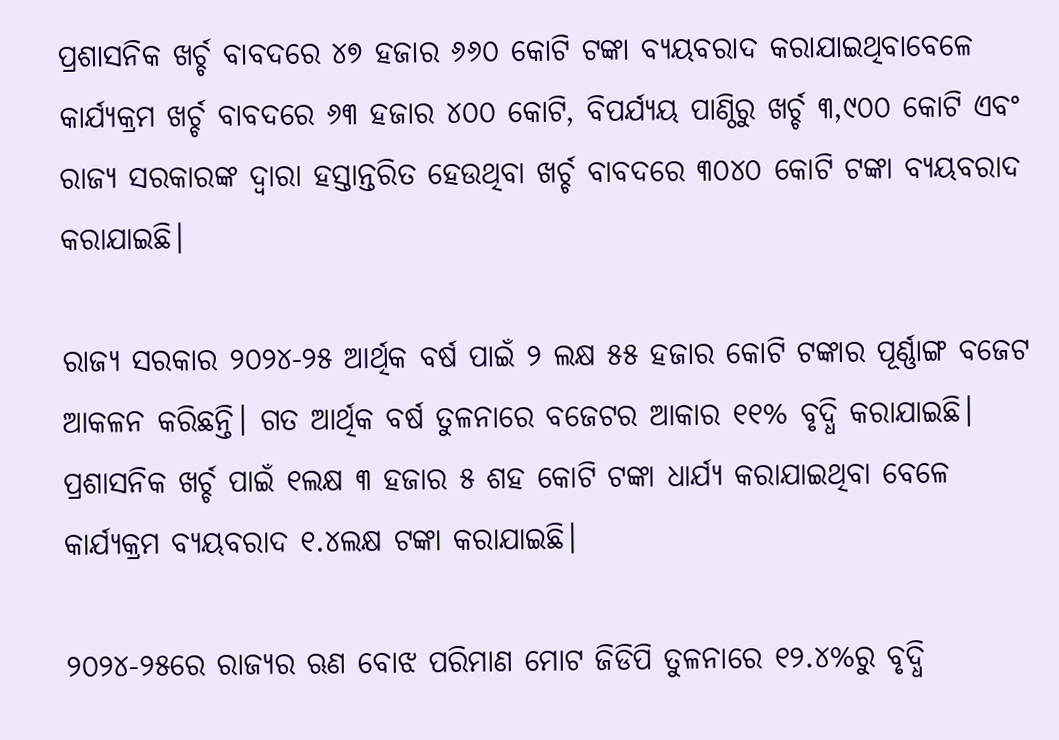ପ୍ରଶାସନିକ ଖର୍ଚ୍ଚ ବାବଦରେ ୪୭ ହଜାର ୬୬୦ କୋଟି ଟଙ୍କା ବ୍ୟୟବରାଦ କରାଯାଇଥିବାବେଳେ କାର୍ଯ୍ୟକ୍ରମ ଖର୍ଚ୍ଚ ବାବଦରେ ୬୩ ହଜାର ୪୦୦ କୋଟି, ବିପର୍ଯ୍ୟୟ ପାଣ୍ଠିରୁ ଖର୍ଚ୍ଚ ୩,୯୦୦ କୋଟି ଏବଂ ରାଜ୍ୟ ସରକାରଙ୍କ ଦ୍ୱାରା ହସ୍ତାନ୍ତରିତ ହେଉଥିବା ଖର୍ଚ୍ଚ ବାବଦରେ ୩୦୪୦ କୋଟି ଟଙ୍କା ବ୍ୟୟବରାଦ କରାଯାଇଛି।

ରାଜ୍ୟ ସରକାର ୨୦୨୪-୨୫ ଆର୍ଥିକ ବର୍ଷ ପାଇଁ ୨ ଲକ୍ଷ ୫୫ ହଜାର କୋଟି ଟଙ୍କାର ପୂର୍ଣ୍ଣାଙ୍ଗ ବଜେଟ ଆକଳନ କରିଛନ୍ତି। ଗତ ଆର୍ଥିକ ବର୍ଷ ତୁଳନାରେ ବଜେଟର ଆକାର ୧୧% ବୃଦ୍ଧି କରାଯାଇଛି। ପ୍ରଶାସନିକ ଖର୍ଚ୍ଚ ପାଇଁ ୧ଲକ୍ଷ ୩ ହଜାର ୫ ଶହ କୋଟି ଟଙ୍କା ଧାର୍ଯ୍ୟ କରାଯାଇଥିବା ବେଳେ କାର୍ଯ୍ୟକ୍ରମ ବ୍ୟୟବରାଦ ୧.୪ଲକ୍ଷ ଟଙ୍କା କରାଯାଇଛି।

୨୦୨୪-୨୫ରେ ରାଜ୍ୟର ଋଣ ବୋଝ ପରିମାଣ ମୋଟ ଜିଡିପି ତୁଳନାରେ ୧୨.୪%ରୁ ବୃଦ୍ଧି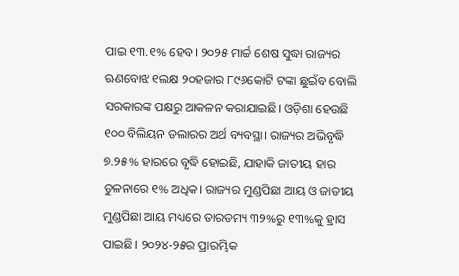ପାଇ ୧୩.୧% ହେବ। ୨୦୨୫ ମାର୍ଚ୍ଚ ଶେଷ ସୁଦ୍ଧା ରାଜ୍ୟର ଋଣବୋଝ ୧ଲକ୍ଷ ୨୦ହଜାର ୮୯୬କୋଟି ଟଙ୍କା ଛୁଇଁବ ବୋଲି ସରକାରଙ୍କ ପକ୍ଷରୁ ଆକଳନ କରାଯାଇଛି। ଓଡ଼ିଶା ହେଉଛି ୧୦୦ ବିଲିୟନ ଡଲାରର ଅର୍ଥ ବ୍ୟବସ୍ଥା। ରାଜ୍ୟର ଅଭିବୃଦ୍ଧି ୭.୨୫% ହାରରେ ବୃଦ୍ଧି ହୋଇଛି, ଯାହାକି ଜାତୀୟ ହାର ତୁଳନାରେ ୧% ଅଧିକ। ରାଜ୍ୟର ମୁଣ୍ଡପିଛା ଆୟ ଓ ଜାତୀୟ ମୁଣ୍ଡପିଛା ଆୟ ମଧ୍ୟରେ ତାରତମ୍ୟ ୩୨%ରୁ ୧୩%କୁ ହ୍ରାସ ପାଇଛି। ୨୦୨୪-୨୫ର ପ୍ରାରମ୍ଭିକ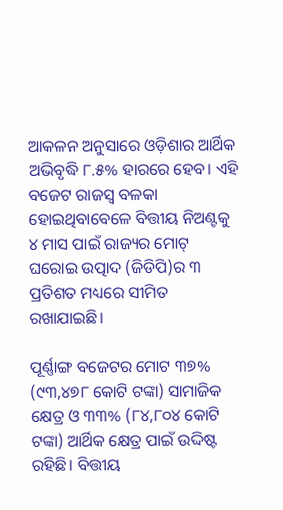ଆକଳନ ଅନୁସାରେ ଓଡ଼ିଶାର ଆର୍ଥିକ ଅଭିବୃଦ୍ଧି ୮.୫% ହାରରେ ହେବ। ଏହି ବଜେଟ ରାଜସ୍ବ ବଳକା ହୋଇଥିବାବେଳେ ବିତ୍ତୀୟ ନିଅଣ୍ଟକୁ ୪ ମାସ ପାଇଁ ରାଜ୍ୟର ମୋଟ୍‌ ଘରୋଇ ଉତ୍ପାଦ (ଜିଡିପି)ର ୩ ପ୍ରତିଶତ ମଧ୍ୟରେ ସୀମିତ ରଖାଯାଇଛି।

ପୂର୍ଣ୍ଣାଙ୍ଗ ବଜେଟର ମୋଟ ୩୭% (୯୩,୪୭୮ କୋଟି ଟଙ୍କା) ସାମାଜିକ କ୍ଷେତ୍ର ଓ ୩୩% (୮୪,୮୦୪ କୋଟି ଟଙ୍କା) ଆର୍ଥିକ କ୍ଷେତ୍ର ପାଇଁ ଉଦ୍ଦିଷ୍ଟ ରହିଛି। ବିତ୍ତୀୟ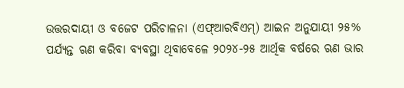ଉତ୍ତରଦାୟୀ ଓ ବଜେଟ ପରିଚାଳନା (ଏଫ୍‌ଆରବିଏମ୍‌) ଆଇନ ଅନୁଯାୟୀ ୨୫% ପର୍ଯ୍ୟନ୍ତ ଋଣ କରିବା ବ୍ୟବସ୍ଥା ଥିବାବେଳେ ୨୦୨୪-୨୫ ଆର୍ଥିକ ବର୍ଷରେ ଋଣ ଭାର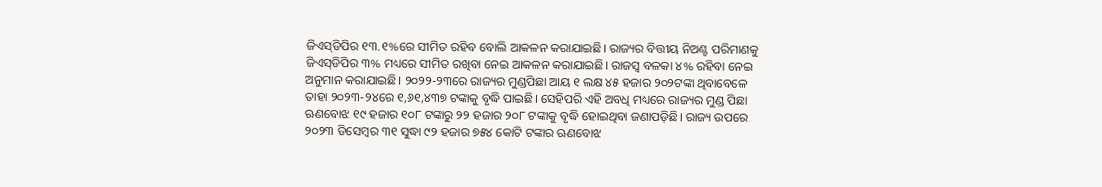ଜିଏସ୍‌ଡିପିର ୧୩.୧%ରେ ସୀମିତ ରହିବ ବୋଲି ଆକଳନ କରାଯାଇଛି। ରାଜ୍ୟର ବିତ୍ତୀୟ ନିଅଣ୍ଟ ପରିମାଣକୁ ଜିଏସ୍‌ଡିପିର ୩% ମଧ୍ୟରେ ସୀମିତ ରଖିବା ନେଇ ଆକଳନ କରାଯାଇଛି। ରାଜସ୍ବ ବଳକା ୪% ରହିବା ନେଇ ଅନୁମାନ କରାଯାଇଛି। ୨୦୨୨-୨୩ରେ ରାଜ୍ୟର ମୁଣ୍ଡପିଛା ଆୟ ୧ ଲକ୍ଷ ୪୫ ହଜାର ୨୦୨ଟଙ୍କା ଥିବାବେଳେ ତାହା ୨୦୨୩-୨୪ରେ ୧,୬୧,୪୩୭ ଟଙ୍କାକୁ ବୃଦ୍ଧି ପାଇଛି। ସେହିପରି ଏହି ଅବଧି ମଧ୍ୟରେ ରାଜ୍ୟର ମୁଣ୍ଡ ପିଛା ଋଣବୋଝ ୧୯ ହଜାର ୧୦୮ ଟଙ୍କାରୁ ୨୨ ହଜାର ୨୦୮ ଟଙ୍କାକୁ ବୃଦ୍ଧି ହୋଇଥିବା ଜଣାପଡ଼ିଛି। ରାଜ୍ୟ ଉପରେ ୨୦୨୩ ଡିସେମ୍ବର ୩୧ ସୁଦ୍ଧା ୯୨ ହଜାର ୭୫୪ କୋଟି ଟଙ୍କାର ଋଣବୋଝ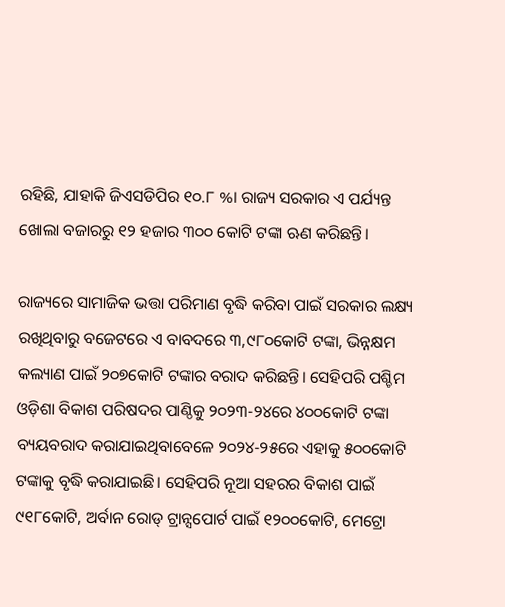ରହିଛି, ଯାହାକି ଜିଏସଡିପିର ୧୦.୮ %। ରାଜ୍ୟ ସରକାର ଏ ପର୍ଯ୍ୟନ୍ତ ଖୋଲା ବଜାରରୁ ୧୨ ହଜାର ୩୦୦ କୋଟି ଟଙ୍କା ଋଣ କରିଛନ୍ତି।

ରାଜ୍ୟରେ ସାମାଜିକ ଭତ୍ତା ପରିମାଣ ବୃଦ୍ଧି କରିବା ପାଇଁ ସରକାର ଲକ୍ଷ୍ୟ ରଖିଥିବାରୁ ବଜେଟରେ ଏ ବାବଦରେ ୩,୯୮୦କୋଟି ଟଙ୍କା, ଭିନ୍ନକ୍ଷମ କଲ୍ୟାଣ ପାଇଁ ୨୦୭କୋଟି ଟଙ୍କାର ବରାଦ କରିଛନ୍ତି। ସେହିପରି ପଶ୍ଚିମ ଓଡ଼ିଶା ବିକାଶ ପରିଷଦର ପାଣ୍ଠିକୁ ୨୦୨୩-୨୪ରେ ୪୦୦କୋଟି ଟଙ୍କା ବ୍ୟୟବରାଦ କରାଯାଇଥିବାବେଳେ ୨୦୨୪-୨୫ରେ ଏହାକୁ ୫୦୦କୋଟି ଟଙ୍କାକୁ ବୃଦ୍ଧି କରାଯାଇଛି। ସେହିପରି ନୂଆ ସହରର ବିକାଶ ପାଇଁ ୯୧୮କୋଟି, ଅର୍ବାନ ରୋଡ୍‌ ଟ୍ରାନ୍ସପୋର୍ଟ ପାଇଁ ୧୨୦୦କୋଟି, ମେଟ୍ରୋ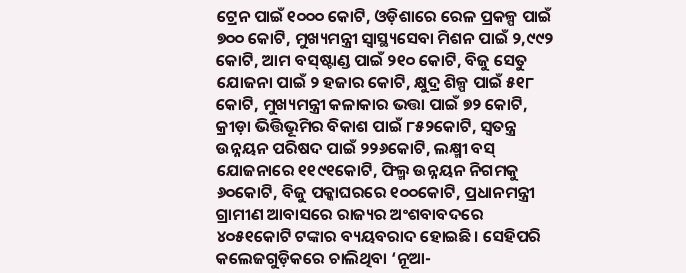ଟ୍ରେନ ପାଇଁ ୧୦୦୦ କୋଟି, ଓଡ଼ିଶାରେ ରେଳ ପ୍ରକଳ୍ପ ପାଇଁ ୭୦୦ କୋଟି, ମୁଖ୍ୟମନ୍ତ୍ରୀ ସ୍ବାସ୍ଥ୍ୟସେବା ମିଶନ ପାଇଁ ୨,୯୯୨ କୋଟି, ଆମ ବସ୍‌ଷ୍ଟାଣ୍ଡ ପାଇଁ ୨୧୦ କୋଟି, ବିଜୁ ସେତୁ ଯୋଜନା ପାଇଁ ୨ ହଜାର କୋଟି, କ୍ଷୁଦ୍ର ଶିଳ୍ପ ପାଇଁ ୫୧୮ କୋଟି, ମୁଖ୍ୟମନ୍ତ୍ରୀ କଳାକାର ଭତ୍ତା ପାଇଁ ୭୨ କୋଟି, କ୍ରୀଡ଼ା ଭିତ୍ତିଭୂମିର ବିକାଶ ପାଇଁ ୮୫୨କୋଟି, ସ୍ବତନ୍ତ୍ର ଉନ୍ନୟନ ପରିଷଦ ପାଇଁ ୨୨୬କୋଟି, ଲକ୍ଷ୍ମୀ ବସ୍‌ ଯୋଜନାରେ ୧୧୯୧କୋଟି, ଫିଲ୍ମ ଉନ୍ନୟନ ନିଗମକୁ ୬୦କୋଟି, ବିଜୁ ପକ୍କାଘରରେ ୧୦୦କୋଟି, ପ୍ରଧାନମନ୍ତ୍ରୀ ଗ୍ରାମୀଣ ଆବାସରେ ରାଜ୍ୟର ଅଂଶବାବଦରେ ୪୦୫୧କୋଟି ଟଙ୍କାର ବ୍ୟୟବରାଦ ହୋଇଛି। ସେହିପରି କଲେଜଗୁଡ଼ିକରେ ଚାଲିଥିବା ‘ନୂଆ-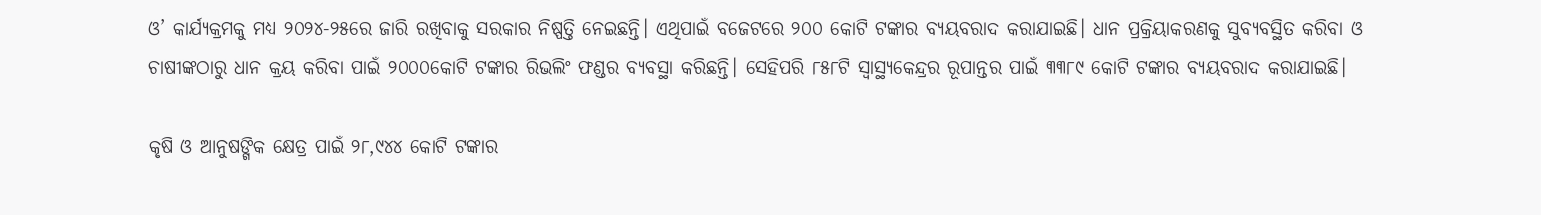ଓ’ କାର୍ଯ୍ୟକ୍ରମକୁ ମଧ୍ୟ ୨୦୨୪-୨୫ରେ ଜାରି ରଖିବାକୁ ସରକାର ନିଷ୍ପତ୍ତି ନେଇଛନ୍ତି। ଏଥିପାଇଁ ବଜେଟରେ ୨୦୦ କୋଟି ଟଙ୍କାର ବ୍ୟୟବରାଦ କରାଯାଇଛି। ଧାନ ପ୍ରକ୍ରିୟାକରଣକୁ ସୁବ୍ୟବସ୍ଥିତ କରିବା ଓ ଚାଷୀଙ୍କଠାରୁ ଧାନ କ୍ରୟ କରିବା ପାଇଁ ୨୦୦୦କୋଟି ଟଙ୍କାର ରିଭଲିଂ ଫଣ୍ଡର ବ୍ୟବସ୍ଥା କରିଛନ୍ତି। ସେହିପରି ୮୫୮ଟି ସ୍ବାସ୍ଥ୍ୟକେନ୍ଦ୍ରର ରୂପାନ୍ତର ପାଇଁ ୩୩୮୯ କୋଟି ଟଙ୍କାର ବ୍ୟୟବରାଦ କରାଯାଇଛି।

କୃଷି ଓ ଆନୁଷଙ୍ଗିକ କ୍ଷେତ୍ର ପାଇଁ ୨୮,୯୪୪ କୋଟି ଟଙ୍କାର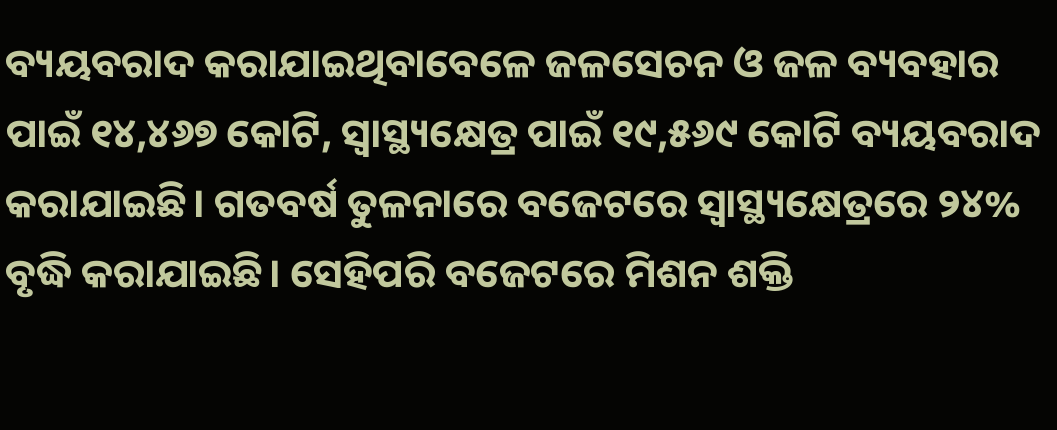ବ୍ୟୟବରାଦ କରାଯାଇଥିବାବେଳେ ଜଳସେଚନ ଓ ଜଳ ବ୍ୟବହାର ପାଇଁ ୧୪,୪୬୭ କୋଟି, ସ୍ବାସ୍ଥ୍ୟକ୍ଷେତ୍ର ପାଇଁ ୧୯,୫୬୯ କୋଟି ବ୍ୟୟବରାଦ କରାଯାଇଛି। ଗତବର୍ଷ ତୁଳନାରେ ବଜେଟରେ ସ୍ବାସ୍ଥ୍ୟକ୍ଷେତ୍ରରେ ୨୪% ବୃଦ୍ଧି କରାଯାଇଛି। ସେହିପରି ବଜେଟରେ ମିଶନ ଶକ୍ତି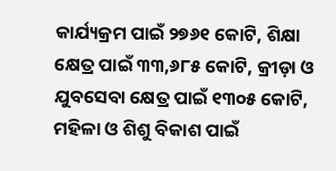କାର୍ଯ୍ୟକ୍ରମ ପାଇଁ ୨୭୬୧ କୋଟି, ଶିକ୍ଷା କ୍ଷେତ୍ର ପାଇଁ ୩୩,୬୮୫ କୋଟି, କ୍ରୀଡ଼ା ଓ ଯୁବସେବା କ୍ଷେତ୍ର ପାଇଁ ୧୩୦୫ କୋଟି, ମହିଳା ଓ ଶିଶୁ ବିକାଶ ପାଇଁ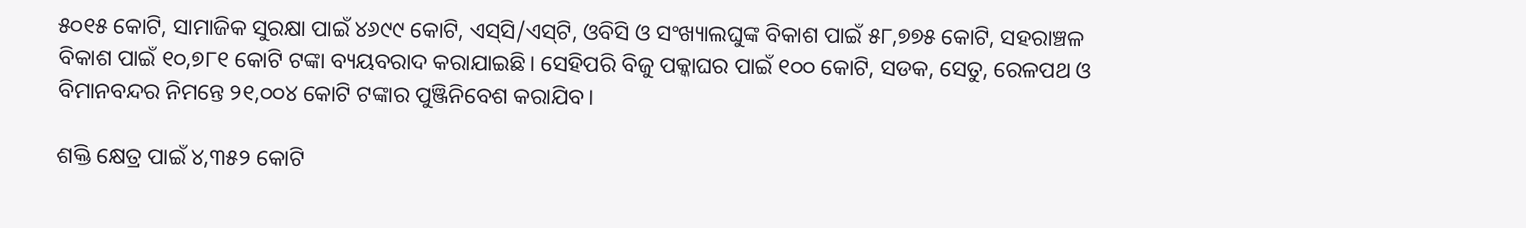୫୦୧୫ କୋଟି, ସାମାଜିକ ସୁରକ୍ଷା ପାଇଁ ୪୬୯୯ କୋଟି, ଏସ୍‌ସି/ଏସ୍‌ଟି, ଓବିସି ଓ ସଂଖ୍ୟାଲଘୁଙ୍କ ବିକାଶ ପାଇଁ ୫୮,୭୭୫ କୋଟି, ସହରାଞ୍ଚଳ ବିକାଶ ପାଇଁ ୧୦,୭୮୧ କୋଟି ଟଙ୍କା ବ୍ୟୟବରାଦ କରାଯାଇଛି। ସେହିପରି ବିଜୁ ପକ୍କାଘର ପାଇଁ ୧୦୦ କୋଟି, ସଡକ, ସେତୁ, ରେଳପଥ ଓ ବିମାନବନ୍ଦର ନିମନ୍ତେ ୨୧,୦୦୪ କୋଟି ଟଙ୍କାର ପୁଞ୍ଜିନିବେଶ କରାଯିବ।

ଶକ୍ତି କ୍ଷେତ୍ର ପାଇଁ ୪,୩୫୨ କୋଟି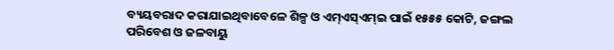ବ୍ୟୟବରାଦ କରାଯାଇଥିବାବେଳେ ଶିଳ୍ପ ଓ ଏମ୍‌ଏସ୍‌ଏମ୍‌ଇ ପାଇଁ ୧୫୫୫ କୋଟି, ଜଙ୍ଗଲ ପରିବେଶ ଓ ଜଳବାୟୁ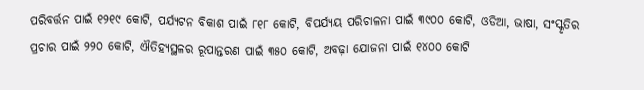ପରିବର୍ତ୍ତନ ପାଇଁ ୧୨୧୯ କୋଟି, ପର୍ଯ୍ୟଟନ ବିକାଶ ପାଇଁ ୮୧୮ କୋଟି, ବିପର୍ଯ୍ୟୟ ପରିଚାଳନା ପାଇଁ ୩୯୦୦ କୋଟି, ଓଡିଆ, ଭାଷା, ସଂସ୍କୃତିର ପ୍ରଚାର ପାଇଁ ୨୨୦ କୋଟି, ଐତିହ୍ୟସ୍ଥଳର ରୂପାନ୍ତରଣ ପାଇଁ ୩୫୦ କୋଟି, ଅବଢ଼ା ଯୋଜନା ପାଇଁ ୧୪୦୦ କୋଟି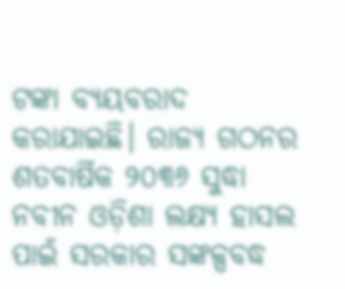ଟଙ୍କା ବ୍ୟୟବରାଦ କରାଯାଇଛି। ରାଜ୍ୟ ଗଠନର ଶତବାର୍ଷିକ ୨୦୩୬ ସୁଦ୍ଧା ନବୀନ ଓଡ଼ିଶା ଲକ୍ଷ୍ୟ ହାସଲ ପାଇଁ ସରକାର ସଙ୍କଳ୍ପବଦ୍ଧ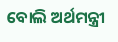ବୋଲି ଅର୍ଥମନ୍ତ୍ରୀ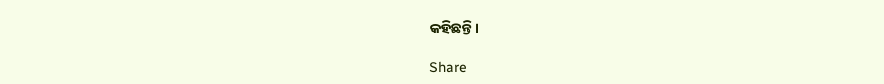କହିଛନ୍ତି।

Share